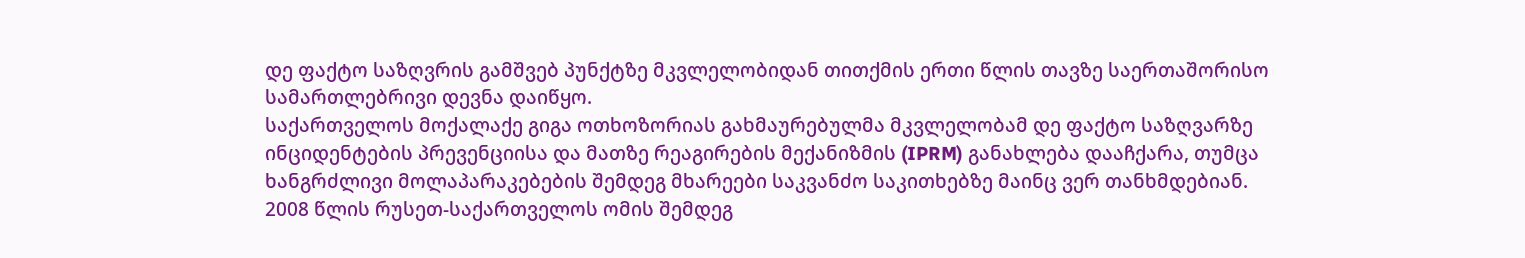დე ფაქტო საზღვრის გამშვებ პუნქტზე მკვლელობიდან თითქმის ერთი წლის თავზე საერთაშორისო სამართლებრივი დევნა დაიწყო.
საქართველოს მოქალაქე გიგა ოთხოზორიას გახმაურებულმა მკვლელობამ დე ფაქტო საზღვარზე ინციდენტების პრევენციისა და მათზე რეაგირების მექანიზმის (IPRM) განახლება დააჩქარა, თუმცა ხანგრძლივი მოლაპარაკებების შემდეგ მხარეები საკვანძო საკითხებზე მაინც ვერ თანხმდებიან.
2008 წლის რუსეთ-საქართველოს ომის შემდეგ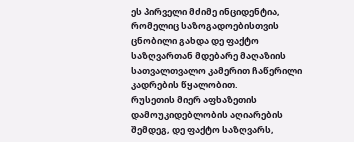ეს პირველი მძიმე ინციდენტია, რომელიც საზოგადოებისთვის ცნობილი გახდა დე ფაქტო საზღვართან მდებარე მაღაზიის სათვალთვალო კამერით ჩაწერილი კადრების წყალობით.
რუსეთის მიერ აფხაზეთის დამოუკიდებლობის აღიარების შემდეგ, დე ფაქტო საზღვარს,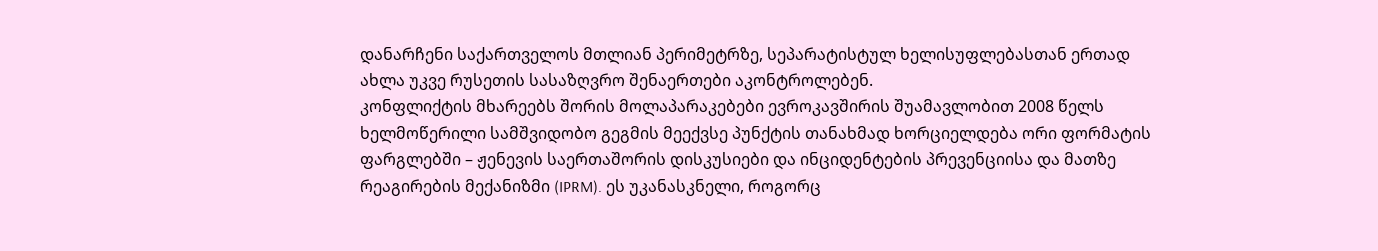დანარჩენი საქართველოს მთლიან პერიმეტრზე, სეპარატისტულ ხელისუფლებასთან ერთად ახლა უკვე რუსეთის სასაზღვრო შენაერთები აკონტროლებენ.
კონფლიქტის მხარეებს შორის მოლაპარაკებები ევროკავშირის შუამავლობით 2008 წელს ხელმოწერილი სამშვიდობო გეგმის მეექვსე პუნქტის თანახმად ხორციელდება ორი ფორმატის ფარგლებში – ჟენევის საერთაშორის დისკუსიები და ინციდენტების პრევენციისა და მათზე რეაგირების მექანიზმი (IPRM). ეს უკანასკნელი, როგორც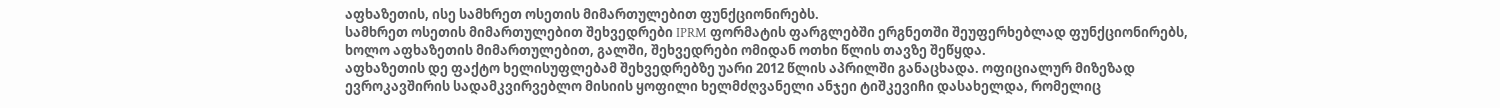აფხაზეთის, ისე სამხრეთ ოსეთის მიმართულებით ფუნქციონირებს.
სამხრეთ ოსეთის მიმართულებით შეხვედრები IPRM ფორმატის ფარგლებში ერგნეთში შეუფერხებლად ფუნქციონირებს, ხოლო აფხაზეთის მიმართულებით, გალში, შეხვედრები ომიდან ოთხი წლის თავზე შეწყდა.
აფხაზეთის დე ფაქტო ხელისუფლებამ შეხვედრებზე უარი 2012 წლის აპრილში განაცხადა. ოფიციალურ მიზეზად ევროკავშირის სადამკვირვებლო მისიის ყოფილი ხელმძღვანელი ანჯეი ტიშკევიჩი დასახელდა, რომელიც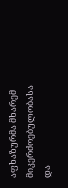აფხაზურმა მხარემ მიკერძოებულობასა და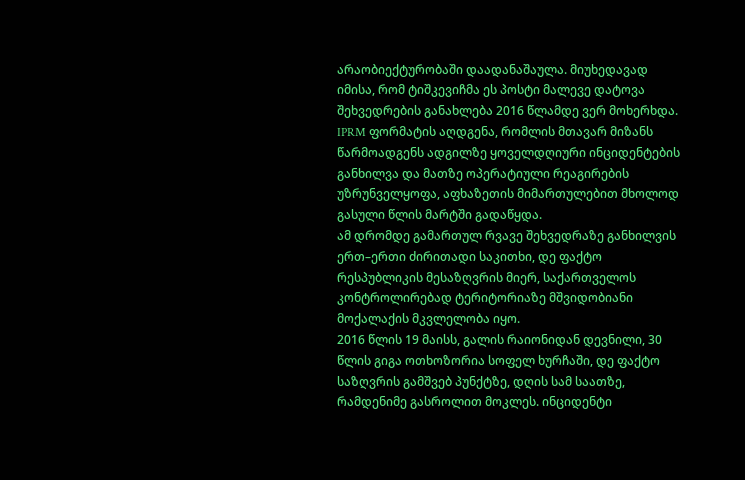არაობიექტურობაში დაადანაშაულა. მიუხედავად იმისა, რომ ტიშკევიჩმა ეს პოსტი მალევე დატოვა შეხვედრების განახლება 2016 წლამდე ვერ მოხერხდა.
IPRM ფორმატის აღდგენა, რომლის მთავარ მიზანს წარმოადგენს ადგილზე ყოველდღიური ინციდენტების განხილვა და მათზე ოპერატიული რეაგირების უზრუნველყოფა, აფხაზეთის მიმართულებით მხოლოდ გასული წლის მარტში გადაწყდა.
ამ დრომდე გამართულ რვავე შეხვედრაზე განხილვის ერთ–ერთი ძირითადი საკითხი, დე ფაქტო რესპუბლიკის მესაზღვრის მიერ, საქართველოს კონტროლირებად ტერიტორიაზე მშვიდობიანი მოქალაქის მკვლელობა იყო.
2016 წლის 19 მაისს, გალის რაიონიდან დევნილი, 30 წლის გიგა ოთხოზორია სოფელ ხურჩაში, დე ფაქტო საზღვრის გამშვებ პუნქტზე, დღის სამ საათზე, რამდენიმე გასროლით მოკლეს. ინციდენტი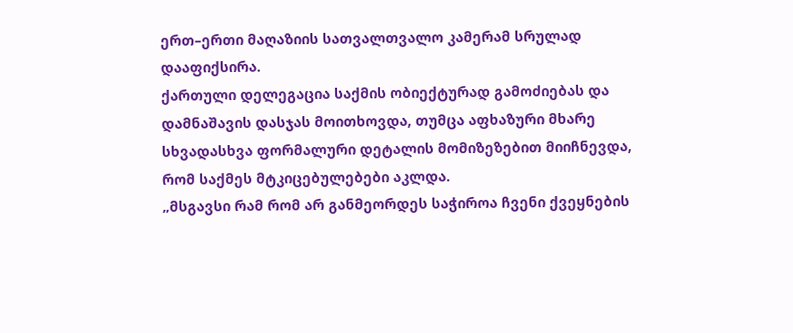ერთ–ერთი მაღაზიის სათვალთვალო კამერამ სრულად დააფიქსირა.
ქართული დელეგაცია საქმის ობიექტურად გამოძიებას და დამნაშავის დასჯას მოითხოვდა, თუმცა აფხაზური მხარე სხვადასხვა ფორმალური დეტალის მომიზეზებით მიიჩნევდა, რომ საქმეს მტკიცებულებები აკლდა.
„მსგავსი რამ რომ არ განმეორდეს საჭიროა ჩვენი ქვეყნების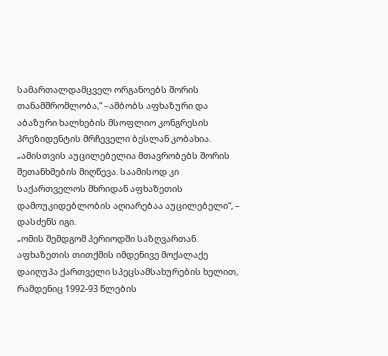სამართალდამცველ ორგანოებს შორის თანამშრომლობა,“ –ამბობს აფხაზური და აბაზური ხალხების მსოფლიო კონგრესის პრეზიდენტის მრჩეველი ბესლან კობახია.
„ამისთვის აუცილებელია მთავრობებს შორის შეთანხმების მიღწევა. საამისოდ კი საქართველოს მხრიდან აფხაზეთის დამოუკიდებლობის აღიარებაა აუცილებელი“, – დასძენს იგი.
„ომის შემდგომ პერიოდში საზღვართან აფხაზეთის თითქმის იმდენივე მოქალაქე დაიღუპა ქართველი სპეცსამსახურების ხელით, რამდენიც 1992-93 წლების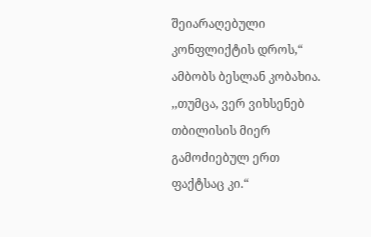შეიარაღებული კონფლიქტის დროს,“ ამბობს ბესლან კობახია. ,,თუმცა, ვერ ვიხსენებ თბილისის მიერ გამოძიებულ ერთ ფაქტსაც კი.“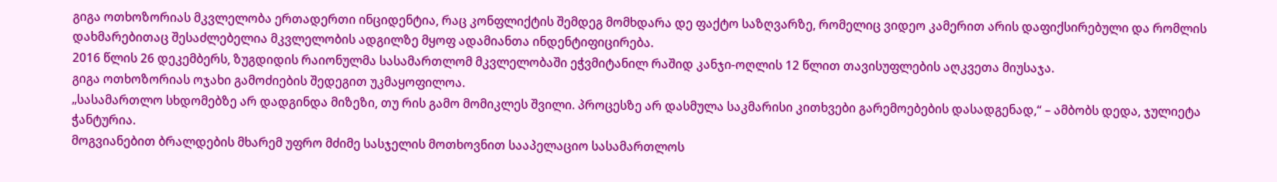გიგა ოთხოზორიას მკვლელობა ერთადერთი ინციდენტია, რაც კონფლიქტის შემდეგ მომხდარა დე ფაქტო საზღვარზე, რომელიც ვიდეო კამერით არის დაფიქსირებული და რომლის დახმარებითაც შესაძლებელია მკვლელობის ადგილზე მყოფ ადამიანთა ინდენტიფიცირება.
2016 წლის 26 დეკემბერს, ზუგდიდის რაიონულმა სასამართლომ მკვლელობაში ეჭვმიტანილ რაშიდ კანჯი-ოღლის 12 წლით თავისუფლების აღკვეთა მიუსაჯა.
გიგა ოთხოზორიას ოჯახი გამოძიების შედეგით უკმაყოფილოა.
„სასამართლო სხდომებზე არ დადგინდა მიზეზი, თუ რის გამო მომიკლეს შვილი. პროცესზე არ დასმულა საკმარისი კითხვები გარემოებების დასადგენად,“ – ამბობს დედა, ჯულიეტა ჭანტურია.
მოგვიანებით ბრალდების მხარემ უფრო მძიმე სასჯელის მოთხოვნით სააპელაციო სასამართლოს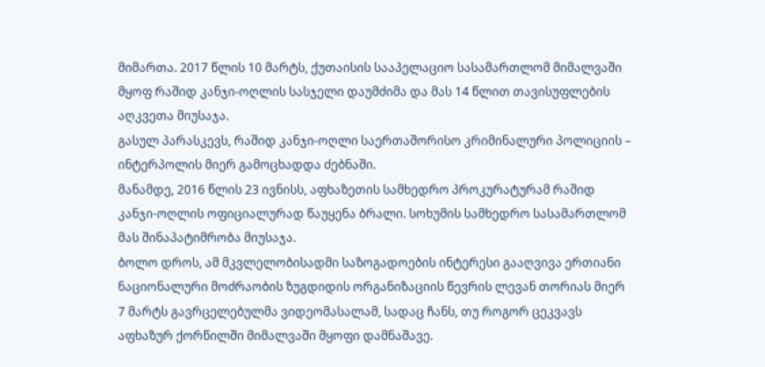მიმართა. 2017 წლის 10 მარტს, ქუთაისის სააპელაციო სასამართლომ მიმალვაში მყოფ რაშიდ კანჯი-ოღლის სასჯელი დაუმძიმა და მას 14 წლით თავისუფლების აღკვეთა მიუსაჯა.
გასულ პარასკევს, რაშიდ კანჯი-ოღლი საერთაშორისო კრიმინალური პოლიციის – ინტერპოლის მიერ გამოცხადდა ძებნაში.
მანამდე, 2016 წლის 23 ივნისს, აფხაზეთის სამხედრო პროკურატურამ რაშიდ კანჯი-ოღლის ოფიციალურად წაუყენა ბრალი. სოხუმის სამხედრო სასამართლომ მას შინაპატიმრობა მიუსაჯა.
ბოლო დროს, ამ მკვლელობისადმი საზოგადოების ინტერესი გააღვივა ერთიანი ნაციონალური მოძრაობის ზუგდიდის ორგანიზაციის წევრის ლევან თორიას მიერ 7 მარტს გავრცელებულმა ვიდეომასალამ, სადაც ჩანს, თუ როგორ ცეკვავს აფხაზურ ქორწილში მიმალვაში მყოფი დამნაშავე.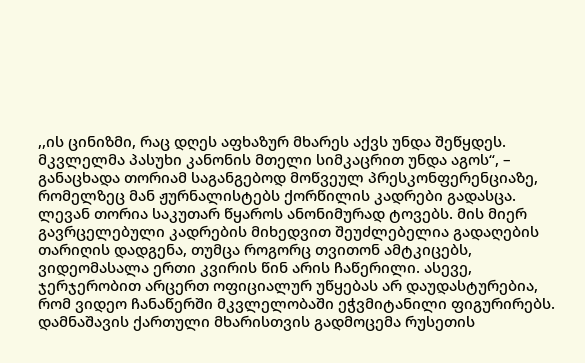,,ის ცინიზმი, რაც დღეს აფხაზურ მხარეს აქვს უნდა შეწყდეს. მკვლელმა პასუხი კანონის მთელი სიმკაცრით უნდა აგოს“, – განაცხადა თორიამ საგანგებოდ მოწვეულ პრესკონფერენციაზე, რომელზეც მან ჟურნალისტებს ქორწილის კადრები გადასცა.
ლევან თორია საკუთარ წყაროს ანონიმურად ტოვებს. მის მიერ გავრცელებული კადრების მიხედვით შეუძლებელია გადაღების თარიღის დადგენა, თუმცა როგორც თვითონ ამტკიცებს, ვიდეომასალა ერთი კვირის წინ არის ჩაწერილი. ასევე, ჯერჯერობით არცერთ ოფიციალურ უწყებას არ დაუდასტურებია, რომ ვიდეო ჩანაწერში მკვლელობაში ეჭვმიტანილი ფიგურირებს.
დამნაშავის ქართული მხარისთვის გადმოცემა რუსეთის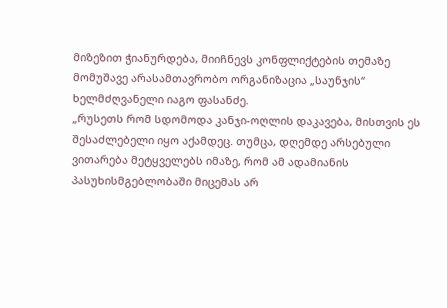მიზეზით ჭიანურდება, მიიჩნევს კონფლიქტების თემაზე მომუშავე არასამთავრობო ორგანიზაცია „საუნჯის“ ხელმძღვანელი იაგო ფასანძე.
„რუსეთს რომ სდომოდა კანჯი-ოღლის დაკავება, მისთვის ეს შესაძლებელი იყო აქამდეც. თუმცა, დღემდე არსებული ვითარება მეტყველებს იმაზე, რომ ამ ადამიანის პასუხისმგებლობაში მიცემას არ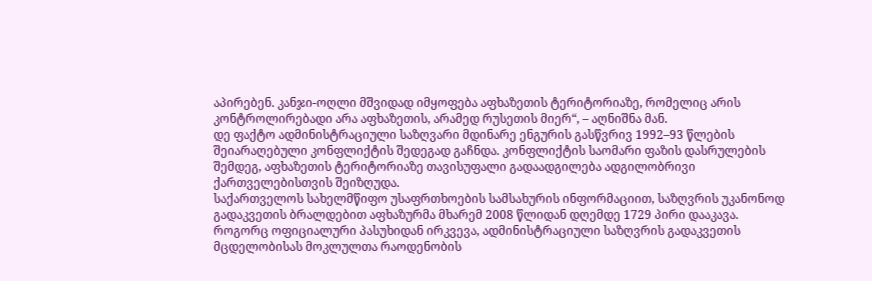აპირებენ. კანჯი-ოღლი მშვიდად იმყოფება აფხაზეთის ტერიტორიაზე, რომელიც არის კონტროლირებადი არა აფხაზეთის, არამედ რუსეთის მიერ“, – აღნიშნა მან.
დე ფაქტო ადმინისტრაციული საზღვარი მდინარე ენგურის გასწვრივ 1992–93 წლების შეიარაღებული კონფლიქტის შედეგად გაჩნდა. კონფლიქტის საომარი ფაზის დასრულების შემდეგ, აფხაზეთის ტერიტორიაზე თავისუფალი გადაადგილება ადგილობრივი ქართველებისთვის შეიზღუდა.
საქართველოს სახელმწიფო უსაფრთხოების სამსახურის ინფორმაციით, საზღვრის უკანონოდ გადაკვეთის ბრალდებით აფხაზურმა მხარემ 2008 წლიდან დღემდე 1729 პირი დააკავა. როგორც ოფიციალური პასუხიდან ირკვევა, ადმინისტრაციული საზღვრის გადაკვეთის მცდელობისას მოკლულთა რაოდენობის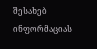შესახებ ინფორმაციას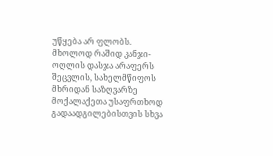უწყება არ ფლობს.
მხოლოდ რაშიდ კანჯი-ოღლის დასჯა არაფერს შეცვლის, სახელმწიფოს მხრიდან საზღვარზე მოქალაქეთა უსაფრთხოდ გადაადგილებისთვის სხვა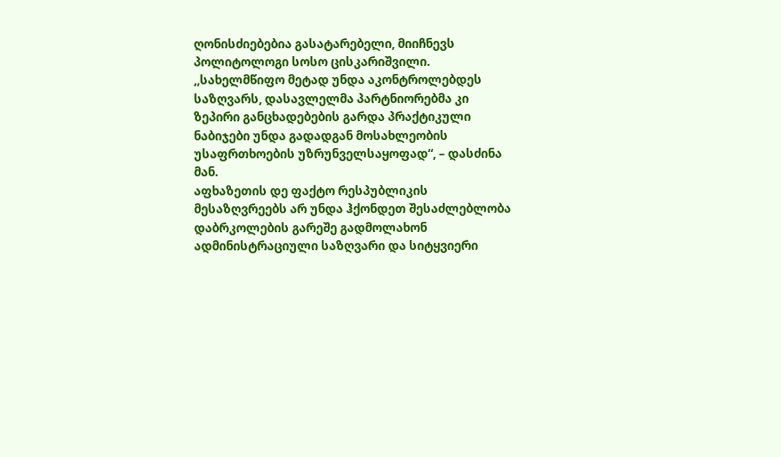ღონისძიებებია გასატარებელი, მიიჩნევს პოლიტოლოგი სოსო ცისკარიშვილი.
,,სახელმწიფო მეტად უნდა აკონტროლებდეს საზღვარს, დასავლელმა პარტნიორებმა კი ზეპირი განცხადებების გარდა პრაქტიკული ნაბიჯები უნდა გადადგან მოსახლეობის უსაფრთხოების უზრუნველსაყოფად“, – დასძინა მან.
აფხაზეთის დე ფაქტო რესპუბლიკის მესაზღვრეებს არ უნდა ჰქონდეთ შესაძლებლობა დაბრკოლების გარეშე გადმოლახონ ადმინისტრაციული საზღვარი და სიტყვიერი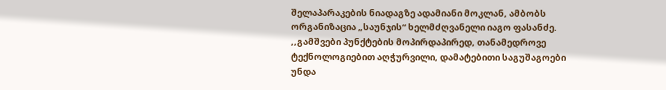შელაპარაკების ნიადაგზე ადამიანი მოკლან, ამბობს ორგანიზაცია „საუნჯის“ ხელმძღვანელი იაგო ფასანძე.
,,გამშვები პუნქტების მოპირდაპირედ, თანამედროვე ტექნოლოგიებით აღჭურვილი, დამატებითი საგუშაგოები უნდა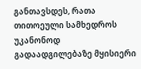განთავსდეს, რათა თითოეული სამხედროს უკანონოდ გადაადგილებაზე მყისიერი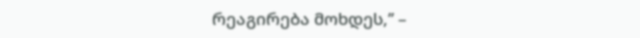რეაგირება მოხდეს,’’ –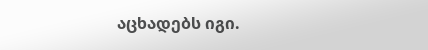აცხადებს იგი.